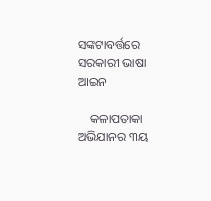ସଙ୍କଟାବର୍ତ୍ତରେ ସରକାରୀ ଭାଷା ଆଇନ

    କଳାପତାକା ଅଭିଯାନର ୩ୟ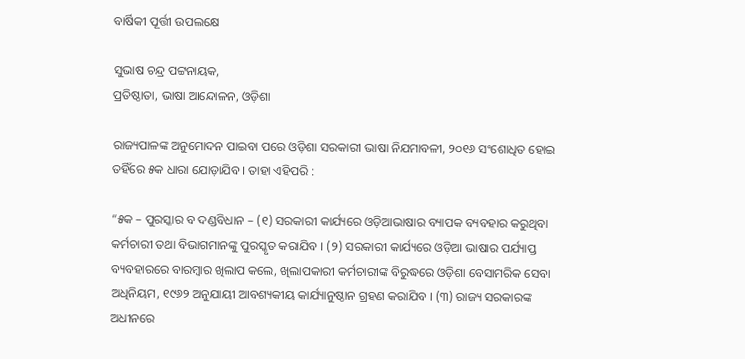ବାର୍ଷିକୀ ପୂର୍ତ୍ତୀ ଉପଲକ୍ଷେ

ସୁଭାଷ ଚନ୍ଦ୍ର ପଟ୍ଟନାୟକ,
ପ୍ରତିଷ୍ଠାତା, ଭାଷା ଆନ୍ଦୋଳନ, ଓଡ଼ିଶା

ରାଜ୍ୟପାଳଙ୍କ ଅନୁମୋଦନ ପାଇବା ପରେ ଓଡ଼ିଶା ସରକାରୀ ଭାଷା ନିଯମାବଳୀ, ୨୦୧୬ ସଂଶୋଧିତ ହୋଇ ତହିଁରେ ୫କ ଧାରା ଯୋଡ଼ାଯିବ । ତାହା ଏହିପରି :

“୫କ – ପୁରସ୍କାର ବ ଦଣ୍ଡବିଧାନ – (୧) ସରକାରୀ କାର୍ଯ୍ୟରେ ଓଡ଼ିଆଭାଷାର ବ୍ୟାପକ ବ୍ୟବହାର କରୁଥିବା କର୍ମଚାରୀ ତଥା ବିଭାଗମାନଙ୍କୁ ପୁରସ୍କୃତ କରାଯିବ । (୨) ସରକାରୀ କାର୍ଯ୍ୟରେ ଓଡ଼ିଆ ଭାଷାର ପର୍ଯ୍ୟାପ୍ତ ବ୍ୟବହାରରେ ବାରମ୍ବାର ଖିଲାପ କଲେ, ଖିଲାପକାରୀ କର୍ମଚାରୀଙ୍କ ବିରୁଦ୍ଧରେ ଓଡ଼ିଶା ବେସାମରିକ ସେବା ଅଧିନିୟମ, ୧୯୬୨ ଅନୁଯାୟୀ ଆବଶ୍ୟକୀୟ କାର୍ଯ୍ୟାନୁଷ୍ଠାନ ଗ୍ରହଣ କରାଯିବ । (୩) ରାଜ୍ୟ ସରକାରଙ୍କ ଅଧୀନରେ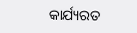କାର୍ଯ୍ୟରତ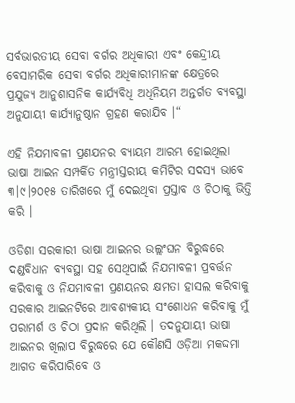ସର୍ବଭାରତୀୟ ସେବା ବର୍ଗର ଅଧିକାରୀ ଏବଂ କେନ୍ଦ୍ରୀୟ ବେସାମରିକ ସେବା ବର୍ଗର ଅଧିକାରୀମାନଙ୍କ କ୍ଷେତ୍ରରେ ପ୍ରଯୁଜ୍ୟ ଆନୁଶାସନିକ କାର୍ଯ୍ୟବିଧି ଅଧିନିୟମ ଅନ୍ତର୍ଗତ ବ୍ୟବସ୍ଥା ଅନୁଯାୟୀ କାର୍ଯ୍ୟାନୁଷ୍ଠାନ ଗ୍ରହଣ କରାଯିବ ।“

ଏହି ନିଯମାବଳୀ ପ୍ରଣଯନର ବ୍ୟାୟମ ଆରମ୍ଭ ହୋଇଥିଲା ଭାଷା ଆଇନ ସମ୍ପର୍କିତ ମନ୍ତ୍ରୀସ୍ତରୀୟ କମିଟିର ସଦସ୍ୟ ଭାବେ ୩।୯।୨୦୧୫ ତାରିଖରେ ମୁଁ ଦେଇଥିବା ପ୍ରସ୍ତାବ ଓ ଚିଠାକୁ ଭିତ୍ତି କରି ।

ଓଡିଶା ସରକାରୀ ଭାଷା ଆଇନର ଉଲ୍ଲଂଘନ ବିରୁଦ୍ଧରେ ଦଣ୍ଡବିଧାନ ବ୍ୟବସ୍ଥା ସହ ସେଥିପାଇଁ ନିଯମାବଳୀ ପ୍ରବର୍ତ୍ତନ କରିବାକୁ ଓ ନିଯମାବଳୀ ପ୍ରଣୟନର କ୍ଷମତା ହାସଲ କରିବାକୁ ସରକାର ଆଇନଟିରେ ଆବଶ୍ୟକୀୟ ସଂଶୋଧନ କରିବାକୁ ମୁଁ ପରାମର୍ଶ ଓ ଚିଠା ପ୍ରଦାନ କରିଥିଲି । ତଦନୁଯାୟୀ ଭାଷା ଆଇନର ଖିଲାପ ବିରୁଦ୍ଧରେ ଯେ କୌଣସି ଓଡ଼ିଆ ମକଦ୍ଦମା ଆଗତ କରିପାରିବେ ଓ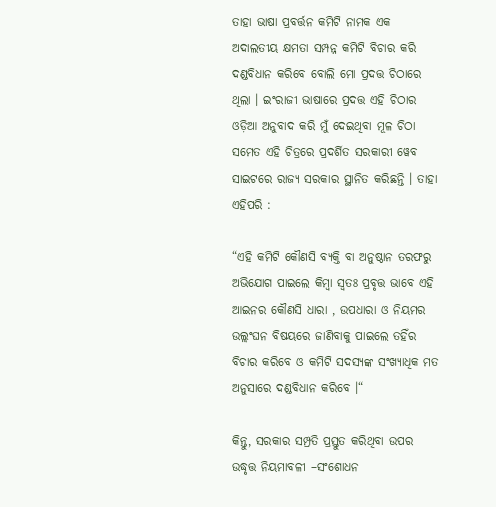ତାହା ଭାଷା ପ୍ରବର୍ତ୍ତନ କମିଟି ନାମକ ଏକ ଅଦାଲତୀୟ କ୍ଷମତା ସମ୍ପନ୍ନ କମିଟି ବିଚାର କରି ଦଣ୍ଡବିଧାନ କରିବେ ବୋଲି ମୋ ପ୍ରଦତ୍ତ ଚିଠାରେ ଥିଲା । ଇଂରାଜୀ ଭାଷାରେ ପ୍ରଦତ୍ତ ଏହି ଚିଠାର ଓଡ଼ିଆ ଅନୁବାଦ କରି ମୁଁ ଦେଇଥିବା ମୂଳ ଚିଠା ସମେତ ଏହି ଚିତ୍ରରେ ପ୍ରଦର୍ଶିତ ସରକାରୀ ୱେବ ସାଇଟରେ ରାଜ୍ୟ ସରକାର ସ୍ଥାନିତ କରିଛନ୍ତି । ତାହା ଏହିପରି :

“ଏହି କମିଟି କୌଣସି ବ୍ୟକ୍ତି ବା ଅନୁଷ୍ଠାନ ତରଫରୁ ଅଭିଯୋଗ ପାଇଲେ କିମ୍ବା ସ୍ଵତଃ ପ୍ରବୃତ୍ତ ଭାବେ ଏହି ଆଇନର କୌଣସି ଧାରା , ଉପଧାରା ଓ ନିୟମର ଉଲ୍ଲଂଘନ ବିଷୟରେ ଜାଣିବାକୁ ପାଇଲେ ତହିଁର ବିଚାର କରିବେ ଓ କମିଟି ସଦସ୍ୟଙ୍କ ସଂଖ୍ୟାଧିକ ମତ ଅନୁସାରେ ଦଣ୍ଡବିଧାନ କରିବେ ।“

କିନ୍ତୁ, ସରକାର ସମ୍ପ୍ରତି ପ୍ରସ୍ତୁତ କରିଥିବା ଉପର ଉଦ୍ଧୃତ୍ତ ନିୟମାବଳୀ –ସଂଶୋଧନ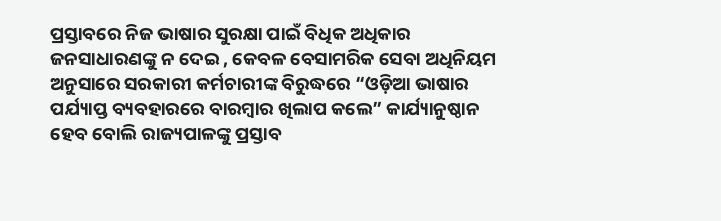ପ୍ରସ୍ତାବରେ ନିଜ ଭାଷାର ସୁରକ୍ଷା ପାଇଁ ବିଧିକ ଅଧିକାର ଜନସାଧାରଣଙ୍କୁ ନ ଦେଇ , କେବଳ ବେସାମରିକ ସେବା ଅଧିନିୟମ ଅନୁସାରେ ସରକାରୀ କର୍ମଚାରୀଙ୍କ ବିରୁଦ୍ଧରେ “ଓଡ଼ିଆ ଭାଷାର ପର୍ଯ୍ୟାପ୍ତ ବ୍ୟବହାରରେ ବାରମ୍ବାର ଖିଲାପ କଲେ” କାର୍ଯ୍ୟାନୁଷ୍ଠାନ ହେବ ବୋଲି ରାଜ୍ୟପାଳଙ୍କୁ ପ୍ରସ୍ତାବ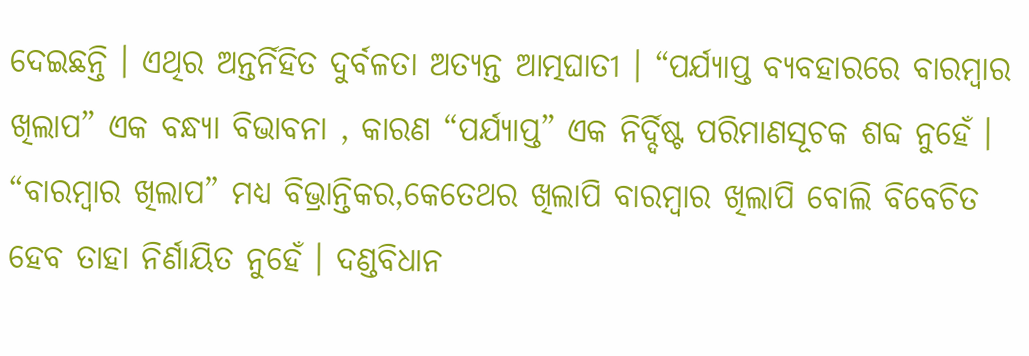ଦେଇଛନ୍ତି । ଏଥିର ଅନ୍ତର୍ନିହିତ ଦୁର୍ବଳତା ଅତ୍ୟନ୍ତ ଆତ୍ମଘାତୀ । “ପର୍ଯ୍ୟାପ୍ତ ବ୍ୟବହାରରେ ବାରମ୍ବାର ଖିଲାପ” ଏକ ବନ୍ଧ୍ୟା ବିଭାବନା , କାରଣ “ପର୍ଯ୍ୟାପ୍ତ” ଏକ ନିର୍ଦ୍ଦିଷ୍ଟ ପରିମାଣସୂଚକ ଶବ୍ଦ ନୁହେଁ । “ବାରମ୍ବାର ଖିଲାପ” ମଧ୍ୟ ବିଭ୍ରାନ୍ତିକର,କେତେଥର ଖିଲାପି ବାରମ୍ବାର ଖିଲାପି ବୋଲି ବିବେଚିତ ହେବ ତାହା ନିର୍ଣାୟିତ ନୁହେଁ । ଦଣ୍ଡବିଧାନ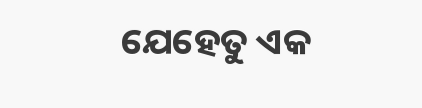ଯେହେତୁ ଏକ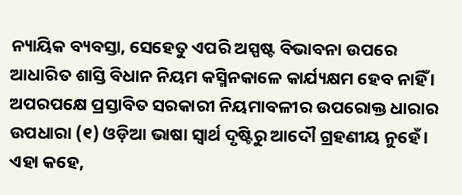ନ୍ୟାୟିକ ବ୍ୟବସ୍ତା, ସେହେତୁ ଏପରି ଅସ୍ପଷ୍ଟ ବିଭାବନା ଉପରେ ଆଧାରିତ ଶାସ୍ତି ବିଧାନ ନିୟମ କସ୍ମିନକାଳେ କାର୍ଯ୍ୟକ୍ଷମ ହେବ ନାହିଁ । ଅପରପକ୍ଷେ ପ୍ରସ୍ତାବିତ ସରକାରୀ ନିୟମାବଳୀର ଉପରୋକ୍ତ ଧାରାର ଉପଧାରା (୧) ଓଡ଼ିଆ ଭାଷା ସ୍ଵାର୍ଥ ଦୃଷ୍ଟିରୁ ଆଦୌ ଗ୍ରହଣୀୟ ନୁହେଁ । ଏହା କହେ,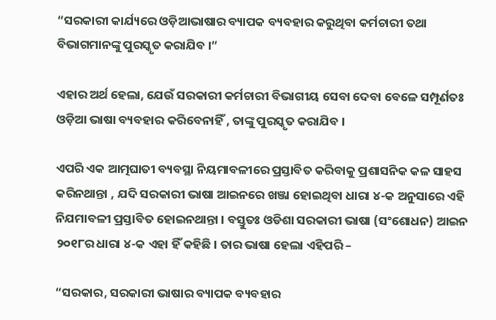“ସରକାରୀ କାର୍ଯ୍ୟରେ ଓଡ଼ିଆଭାଷାର ବ୍ୟାପକ ବ୍ୟବହାର କରୁଥିବା କର୍ମଚାରୀ ତଥା ବିଭାଗମାନଙ୍କୁ ପୁରସ୍କୃତ କରାଯିବ ।“

ଏହାର ଅର୍ଥ ହେଲା, ଯେଉଁ ସରକାରୀ କର୍ମଚାରୀ ବିଭାଗୀୟ ସେବା ଦେବା ବେଳେ ସମ୍ପୂର୍ଣତଃ ଓଡ଼ିଆ ଭାଷା ବ୍ୟବହାର କରିବେନାହିଁ , ତାଙ୍କୁ ପୁରସ୍କୃତ କରାଯିବ ।

ଏପରି ଏକ ଆତ୍ମଘାତୀ ବ୍ୟବସ୍ଥା ନିୟମାବଳୀରେ ପ୍ରସ୍ତାବିତ କରିବାକୁ ପ୍ରଶାସନିକ କଳ ସାହସ କରିନଥାନ୍ତା , ଯଦି ସରକାରୀ ଭାଷା ଆଇନରେ ଖଞ୍ଜା ହୋଇଥିବା ଧାରା ୪-କ ଅନୁସାରେ ଏହି ନିଯମାବଳୀ ପ୍ରସ୍ତାବିତ ହୋଇନଥାନ୍ତା । ବସ୍ତୁତଃ ଓଡିଶା ସରକାରୀ ଭାଷା (ସଂଶୋଧନ) ଆଇନ ୨୦୧୮ର ଧାରା ୪-କ ଏହା ହିଁ କହିଛି । ତାର ଭାଷା ହେଲା ଏହିପରି –

“ସରକାର, ସରକାରୀ ଭାଷାର ବ୍ୟାପକ ବ୍ୟବହାର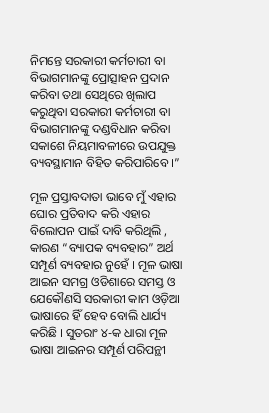ନିମନ୍ତେ ସରକାରୀ କର୍ମଚାରୀ ବା ବିଭାଗମାନଙ୍କୁ ପ୍ରୋତ୍ସାହନ ପ୍ରଦାନ କରିବା ତଥା ସେଥିରେ ଖିଲାପ କରୁଥିବା ସରକାରୀ କର୍ମଚାରୀ ବା ବିଭାଗମାନଙ୍କୁ ଦଣ୍ଡବିଧାନ କରିବା ସକାଶେ ନିୟମାବଳୀରେ ଉପଯୁକ୍ତ ବ୍ୟବସ୍ଥାମାନ ବିହିତ କରିପାରିବେ ।”

ମୂଳ ପ୍ରସ୍ତାବଦାତା ଭାବେ ମୁଁ ଏହାର ଘୋର ପ୍ରତିବାଦ କରି ଏହାର ବିଲୋପନ ପାଇଁ ଦାବି କରିଥିଲି , କାରଣ “ବ୍ୟାପକ ବ୍ୟବହାର” ଅର୍ଥ ସମ୍ପୂର୍ଣ ବ୍ୟବହାର ନୁହେଁ । ମୂଳ ଭାଷା ଆଇନ ସମଗ୍ର ଓଡିଶାରେ ସମସ୍ତ ଓ ଯେକୌଣସି ସରକାରୀ କାମ ଓଡ଼ିଆ ଭାଷାରେ ହିଁ ହେବ ବୋଲି ଧାର୍ଯ୍ୟ କରିଛି । ସୁତରାଂ ୪-କ ଧାରା ମୂଳ ଭାଷା ଆଇନର ସମ୍ପୂର୍ଣ ପରିପନ୍ଥୀ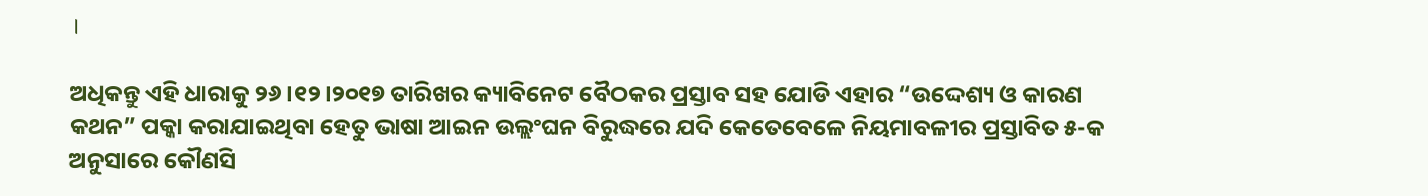।

ଅଧିକନ୍ତୁ ଏହି ଧାରାକୁ ୨୬।୧୨।୨୦୧୭ ତାରିଖର କ୍ୟାବିନେଟ ବୈଠକର ପ୍ରସ୍ତାବ ସହ ଯୋଡି ଏହାର “ଉଦ୍ଦେଶ୍ୟ ଓ କାରଣ କଥନ” ପକ୍କା କରାଯାଇଥିବା ହେତୁ ଭାଷା ଆଇନ ଉଲ୍ଲଂଘନ ବିରୁଦ୍ଧରେ ଯଦି କେତେବେଳେ ନିୟମାବଳୀର ପ୍ରସ୍ତାବିତ ୫-କ ଅନୁସାରେ କୌଣସି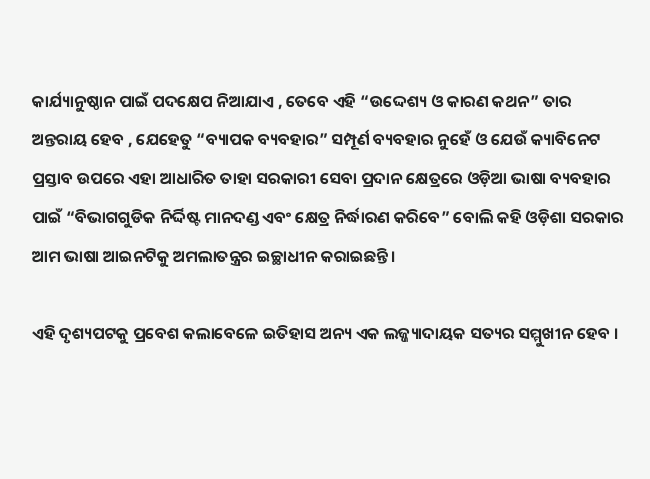କାର୍ଯ୍ୟାନୁଷ୍ଠାନ ପାଇଁ ପଦକ୍ଷେପ ନିଆଯାଏ , ତେବେ ଏହି “ଉଦ୍ଦେଶ୍ୟ ଓ କାରଣ କଥନ” ତାର ଅନ୍ତରାୟ ହେବ , ଯେହେତୁ “ବ୍ୟାପକ ବ୍ୟବହାର” ସମ୍ପୂର୍ଣ ବ୍ୟବହାର ନୁହେଁ ଓ ଯେଉଁ କ୍ୟାବିନେଟ ପ୍ରସ୍ତାବ ଉପରେ ଏହା ଆଧାରିତ ତାହା ସରକାରୀ ସେବା ପ୍ରଦାନ କ୍ଷେତ୍ରରେ ଓଡ଼ିଆ ଭାଷା ବ୍ୟବହାର ପାଇଁ “ବିଭାଗଗୁଡିକ ନିର୍ଦ୍ଦିଷ୍ଟ ମାନଦଣ୍ଡ ଏବଂ କ୍ଷେତ୍ର ନିର୍ଦ୍ଧାରଣ କରିବେ” ବୋଲି କହି ଓଡ଼ିଶା ସରକାର ଆମ ଭାଷା ଆଇନଟିକୁ ଅମଲାତନ୍ତ୍ରର ଇଚ୍ଛାଧୀନ କରାଇଛନ୍ତି ।

ଏହି ଦୃଶ୍ୟପଟକୁ ପ୍ରବେଶ କଲାବେଳେ ଇତିହାସ ଅନ୍ୟ ଏକ ଲଜ୍ଜ୍ୟାଦାୟକ ସତ୍ୟର ସମ୍ମୁଖୀନ ହେବ ।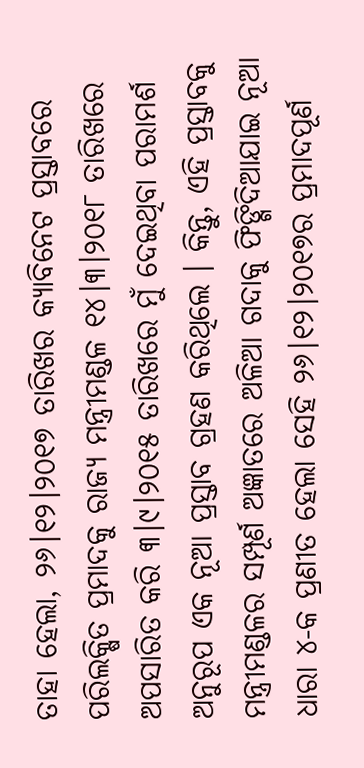ତାହା ହେଲା, ୨୬।୧୨।୨୦୧୭ ତାରିଖର କ୍ୟାବିନେଟ ପ୍ରସ୍ତାବରେ ପରିଲକ୍ଷିତ ପ୍ରମାଦକୁ ରାଜ୍ୟ ମନ୍ତ୍ରୀମଣ୍ଡଳ ୧୪।୩।୨୦୧୮ ତାରିଖରେ ଅପସାରିତ କରି ୩।୯।୨୦୧୫ ତାରିଖରେ ମୁଁ ଦେଇଥିବା ପରାମର୍ଶ ଅନୁରୂପ ଏକ ନୂଆ ପ୍ରସ୍ତାବ ଗ୍ରହଣ କରିଥିଲେ । କିନ୍ତୁ, ଏହି ପ୍ରସ୍ତାବକୁ ମନ୍ତ୍ରୀମଣ୍ଡଳର ସମ୍ପୂର୍ଣ ଅଜ୍ଞାତରେ ଅଳିଆ ଗଦାକୁ ଫିଙ୍ଗିଦିଆଯାଇ ନୂଆ ଧାରା ୪-କ ପ୍ରଣୀତ ହେଲା ସେହି ୨୬।୧୨।୨୦୧୭ର ପ୍ରମାଦପୂର୍ଣ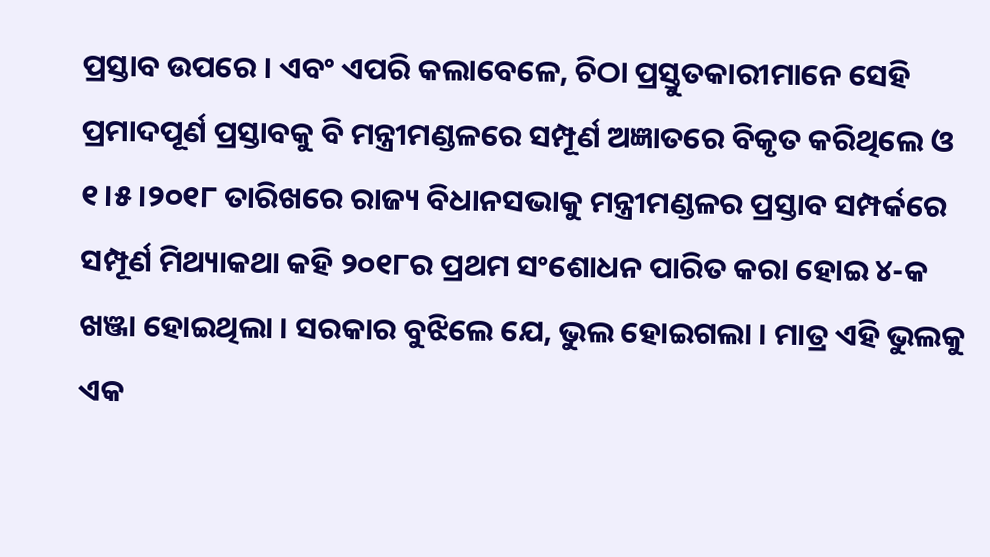ପ୍ରସ୍ତାବ ଉପରେ । ଏବଂ ଏପରି କଲାବେଳେ, ଚିଠା ପ୍ରସ୍ତୁତକାରୀମାନେ ସେହି ପ୍ରମାଦପୂର୍ଣ ପ୍ରସ୍ତାବକୁ ବି ମନ୍ତ୍ରୀମଣ୍ଡଳରେ ସମ୍ପୂର୍ଣ ଅଜ୍ଞାତରେ ବିକୃତ କରିଥିଲେ ଓ ୧।୫।୨୦୧୮ ତାରିଖରେ ରାଜ୍ୟ ବିଧାନସଭାକୁ ମନ୍ତ୍ରୀମଣ୍ଡଳର ପ୍ରସ୍ତାବ ସମ୍ପର୍କରେ ସମ୍ପୂର୍ଣ ମିଥ୍ୟାକଥା କହି ୨୦୧୮ର ପ୍ରଥମ ସଂଶୋଧନ ପାରିତ କରା ହୋଇ ୪-କ ଖଞ୍ଜା ହୋଇଥିଲା । ସରକାର ବୁଝିଲେ ଯେ, ଭୁଲ ହୋଇଗଲା । ମାତ୍ର ଏହି ଭୁଲକୁ ଏକ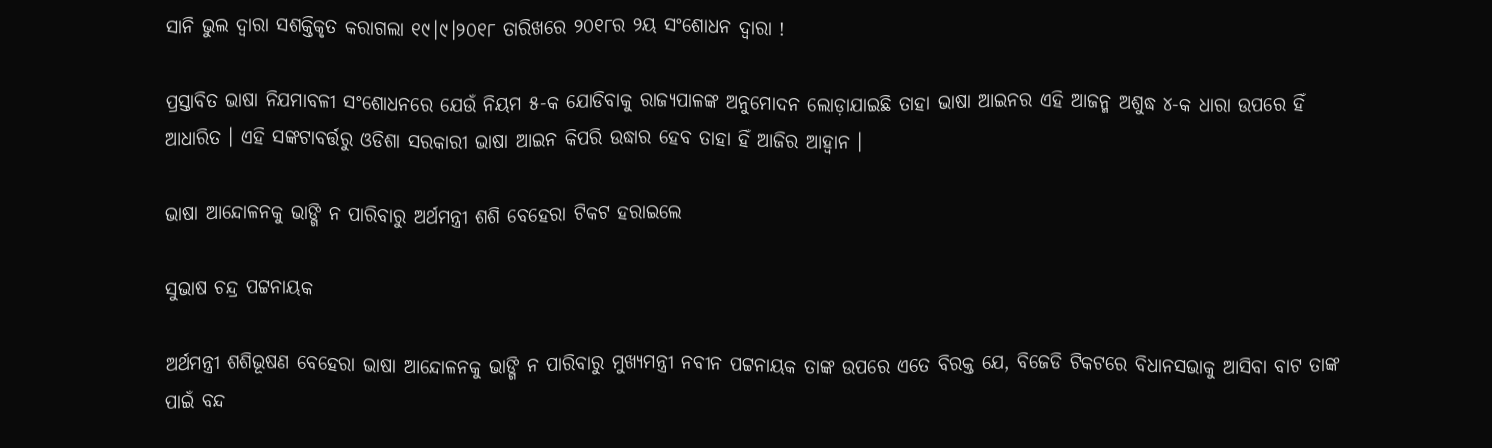ସାନି ଭୁଲ ଦ୍ଵାରା ସଶକ୍ତିକୃତ କରାଗଲା ୧୯।୯।୨୦୧୮ ତାରିଖରେ ୨୦୧୮ର ୨ୟ ସଂଶୋଧନ ଦ୍ଵାରା !

ପ୍ରସ୍ତାବିତ ଭାଷା ନିଯମାବଳୀ ସଂଶୋଧନରେ ଯେଉଁ ନିୟମ ୫-କ ଯୋଡିବାକୁ ରାଜ୍ୟପାଳଙ୍କ ଅନୁମୋଦନ ଲୋଡ଼ାଯାଇଛି ତାହା ଭାଷା ଆଇନର ଏହି ଆଜନ୍ମ ଅଶୁଦ୍ଧ ୪-କ ଧାରା ଉପରେ ହିଁ ଆଧାରିତ । ଏହି ସଙ୍କଟାବର୍ତ୍ତରୁ ଓଡିଶା ସରକାରୀ ଭାଷା ଆଇନ କିପରି ଉଦ୍ଧାର ହେବ ତାହା ହିଁ ଆଜିର ଆହ୍ଵାନ ।

ଭାଷା ଆନ୍ଦୋଳନକୁ ଭାଙ୍ଗି ନ ପାରିବାରୁ ଅର୍ଥମନ୍ତ୍ରୀ ଶଶି ବେହେରା ଟିକଟ ହରାଇଲେ

ସୁଭାଷ ଚନ୍ଦ୍ର ପଟ୍ଟନାୟକ

ଅର୍ଥମନ୍ତ୍ରୀ ଶଶିଭୂଷଣ ବେହେରା ଭାଷା ଆନ୍ଦୋଳନକୁ ଭାଙ୍ଗି ନ ପାରିବାରୁ ମୁଖ୍ୟମନ୍ତ୍ରୀ ନବୀନ ପଟ୍ଟନାୟକ ତାଙ୍କ ଉପରେ ଏତେ ବିରକ୍ତ ଯେ, ବିଜେଡି ଟିକଟରେ ବିଧାନସଭାକୁ ଆସିବା ବାଟ ତାଙ୍କ ପାଇଁ ବନ୍ଦ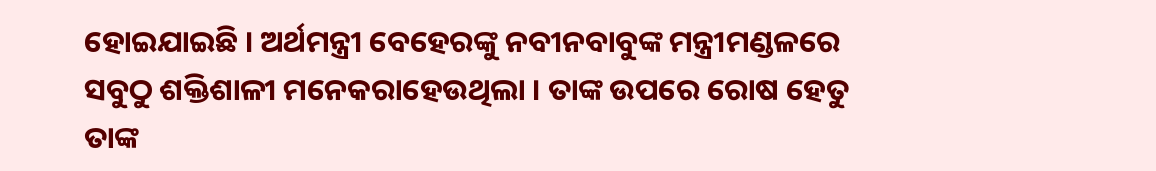ହୋଇଯାଇଛି । ଅର୍ଥମନ୍ତ୍ରୀ ବେହେରଙ୍କୁ ନବୀନବାବୁଙ୍କ ମନ୍ତ୍ରୀମଣ୍ଡଳରେ ସବୁଠୁ ଶକ୍ତିଶାଳୀ ମନେକରାହେଉଥିଲା । ତାଙ୍କ ଉପରେ ରୋଷ ହେତୁ ତାଙ୍କ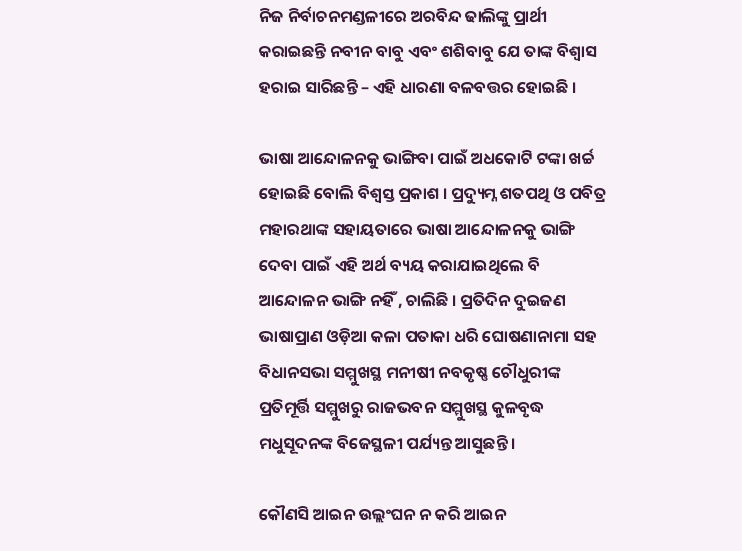ନିଜ ନିର୍ବାଚନମଣ୍ଡଳୀରେ ଅରବିନ୍ଦ ଢାଲିଙ୍କୁ ପ୍ରାର୍ଥୀ କରାଇଛନ୍ତି ନବୀନ ବାବୁ ଏବଂ ଶଶିବାବୁ ଯେ ତାଙ୍କ ବିଶ୍ଵାସ ହରାଇ ସାରିଛନ୍ତି – ଏହି ଧାରଣା ବଳବତ୍ତର ହୋଇଛି ।

ଭାଷା ଆନ୍ଦୋଳନକୁ ଭାଙ୍ଗିବା ପାଇଁ ଅଧକୋଟି ଟଙ୍କା ଖର୍ଚ୍ଚ ହୋଇଛି ବୋଲି ବିଶ୍ଵସ୍ତ ପ୍ରକାଶ । ପ୍ରଦ୍ୟୁମ୍ନ ଶତପଥି ଓ ପବିତ୍ର ମହାରଥାଙ୍କ ସହାୟତାରେ ଭାଷା ଆନ୍ଦୋଳନକୁ ଭାଙ୍ଗି ଦେବା ପାଇଁ ଏହି ଅର୍ଥ ବ୍ୟୟ କରାଯାଇଥିଲେ ବି ଆନ୍ଦୋଳନ ଭାଙ୍ଗି ନହିଁ , ଚାଲିଛି । ପ୍ରତିଦିନ ଦୁଇଜଣ ଭାଷାପ୍ରାଣ ଓଡ଼ିଆ କଳା ପତାକା ଧରି ଘୋଷଣାନାମା ସହ ବିଧାନସଭା ସମ୍ମୁଖସ୍ଥ ମନୀଷୀ ନବକୃଷ୍ଣ ଚୌଧୁରୀଙ୍କ ପ୍ରତିମୂର୍ତ୍ତି ସମ୍ମୁଖରୁ ରାଜଭବନ ସମ୍ମୁଖସ୍ଥ କୁଳବୃଦ୍ଧ ମଧୁସୂଦନଙ୍କ ବିଜେସ୍ଥଳୀ ପର୍ଯ୍ୟନ୍ତ ଆସୁଛନ୍ତି ।

କୌଣସି ଆଇନ ଉଲ୍ଲଂଘନ ନ କରି ଆଇନ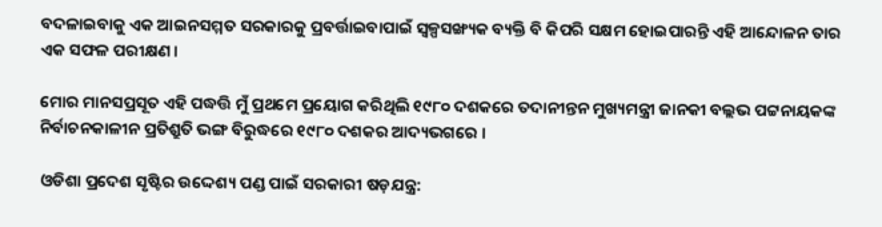ବଦଳାଇବାକୁ ଏକ ଆଇନସମ୍ମତ ସରକାରକୁ ପ୍ରବର୍ତ୍ତାଇବାପାଇଁ ସ୍ଵଳ୍ପସଙ୍ଖ୍ୟକ ବ୍ୟକ୍ତି ବି କିପରି ସକ୍ଷମ ହୋଇପାରନ୍ତି ଏହି ଆନ୍ଦୋଳନ ତାର ଏକ ସଫଳ ପରୀକ୍ଷଣ ।

ମୋର ମାନସପ୍ରସୂତ ଏହି ପଦ୍ଧତ୍ତି ମୁଁ ପ୍ରଥମେ ପ୍ରୟୋଗ କରିଥିଲି ୧୯୮୦ ଦଶକରେ ତଦାନୀନ୍ତନ ମୁଖ୍ୟମନ୍ତ୍ରୀ ଜାନକୀ ବଲ୍ଲଭ ପଟ୍ଟନାୟକଙ୍କ ନିର୍ବାଚନକାଳୀନ ପ୍ରତିଶ୍ରୁତି ଭଙ୍ଗ ବିରୁଦ୍ଧରେ ୧୯୮୦ ଦଶକର ଆଦ୍ୟଭଗରେ ।

ଓଡିଶା ପ୍ରଦେଶ ସୃଷ୍ଟିର ଉଦ୍ଦେଶ୍ୟ ପଣ୍ଡ ପାଇଁ ସରକାରୀ ଷଡ଼ଯନ୍ତ୍ର: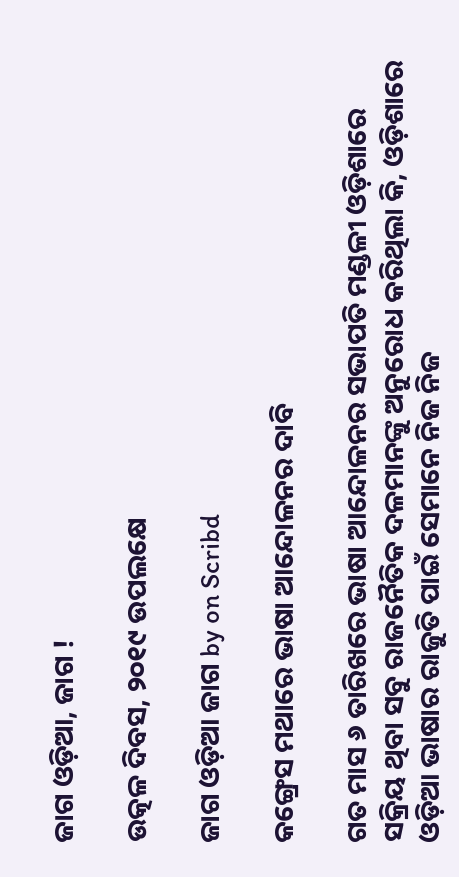ଜାଗ ଓଡ଼ିଆ, ଜାଗ !

ଉତ୍କଳ ଦିବସ, ୨୦୧୯ ଉପଲକ୍ଷେ

ଜାଗ ଓଡ଼ିଆ ଜାଗ by on Scribd

କଙ୍ଗ୍ରେସ ମଥାରେ ଭାଷା ଆନ୍ଦୋଳନର ଦାବି

ଗତ ମାସ ୬ ତାରିଖରେ ଭାଷା ଆନ୍ଦୋଳନର ସଭାପତି ମଣ୍ଡଳୀ ଓଡ଼ିଶାରେ ସକ୍ରିୟ ଥିବା ସବୁ ରାଜନୈତିକ ଦଳମାନଙ୍କୁ ଅନୁରୋଧ କରିଥିଲା କି, ଓଡ଼ିଶାରେ ଓଡ଼ିଆ ଭାଷାର ରାଜୁତି ପାଇଁ ସେମାନେ ନିଜ ନିଜ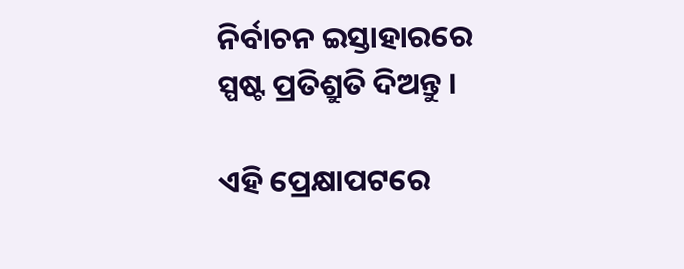ନିର୍ବାଚନ ଇସ୍ତାହାରରେ ସ୍ପଷ୍ଟ ପ୍ରତିଶ୍ରୁତି ଦିଅନ୍ତୁ ।

ଏହି ପ୍ରେକ୍ଷାପଟରେ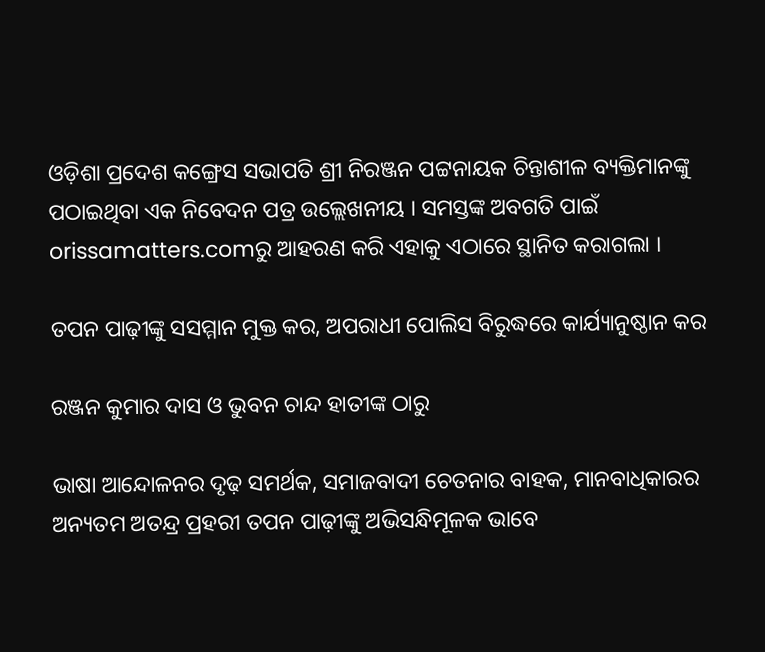ଓଡ଼ିଶା ପ୍ରଦେଶ କଙ୍ଗ୍ରେସ ସଭାପତି ଶ୍ରୀ ନିରଞ୍ଜନ ପଟ୍ଟନାୟକ ଚିନ୍ତାଶୀଳ ବ୍ୟକ୍ତିମାନଙ୍କୁ ପଠାଇଥିବା ଏକ ନିବେଦନ ପତ୍ର ଉଲ୍ଲେଖନୀୟ । ସମସ୍ତଙ୍କ ଅବଗତି ପାଇଁ orissamatters.comରୁ ଆହରଣ କରି ଏହାକୁ ଏଠାରେ ସ୍ଥାନିତ କରାଗଲା ।

ତପନ ପାଢ଼ୀଙ୍କୁ ସସମ୍ମାନ ମୁକ୍ତ କର, ଅପରାଧୀ ପୋଲିସ ବିରୁଦ୍ଧରେ କାର୍ଯ୍ୟାନୁଷ୍ଠାନ କର

ରଞ୍ଜନ କୁମାର ଦାସ ଓ ଭୁବନ ଚାନ୍ଦ ହାତୀଙ୍କ ଠାରୁ

ଭାଷା ଆନ୍ଦୋଳନର ଦୃଢ଼ ସମର୍ଥକ, ସମାଜବାଦୀ ଚେତନାର ବାହକ, ମାନବାଧିକାରର ଅନ୍ୟତମ ଅତନ୍ଦ୍ର ପ୍ରହରୀ ତପନ ପାଢ଼ୀଙ୍କୁ ଅଭିସନ୍ଧିମୂଳକ ଭାବେ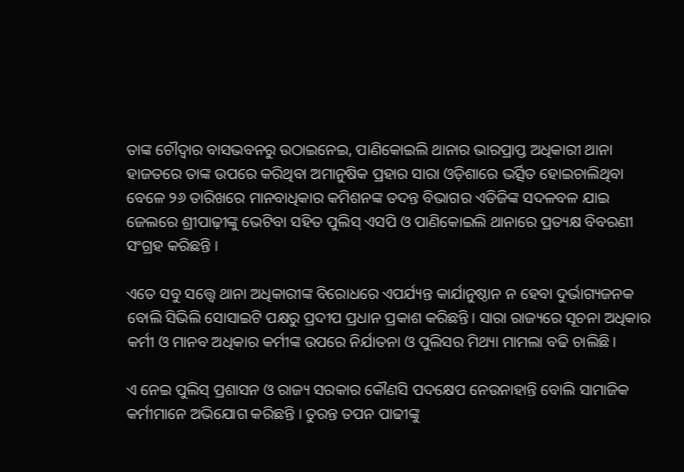ତାଙ୍କ ଚୌଦ୍ୱାର ବାସଭବନରୁ ଉଠାଇନେଇ, ପାଣିକୋଇଲି ଥାନାର ଭାରପ୍ରାପ୍ତ ଅଧିକାରୀ ଥାନା ହାଜତରେ ତାଙ୍କ ଉପରେ କରିଥିବା ଅମାନୁଷିକ ପ୍ରହାର ସାରା ଓଡ଼ିଶାରେ ଭର୍ତ୍ସିତ ହୋଇଚାଲିଥିବା ବେଳେ ୨୬ ତାରିଖରେ ମାନବାଧିକାର କମିଶନଙ୍କ ତଦନ୍ତ ବିଭାଗର ଏଡିଜିଙ୍କ ସଦଳବଳ ଯାଇ ଜେଲରେ ଶ୍ରୀପାଢ଼ୀଙ୍କୁ ଭେଟିବା ସହିତ ପୁଲିସ୍ ଏସପି ଓ ପାଣିକୋଇଲି ଥାନାରେ ପ୍ରତ୍ୟକ୍ଷ ବିବରଣୀ ସଂଗ୍ରହ କରିଛନ୍ତି ।

ଏତେ ସବୁ ସତ୍ତ୍ବେ ଥାନା ଅଧିକାରୀଙ୍କ ବିରୋଧରେ ଏପର୍ଯ୍ୟନ୍ତ କାର୍ଯାନୁଷ୍ଠାନ ନ ହେବା ଦୁର୍ଭାଗ୍ୟଜନକ ବୋଲି ସିଭିଲି ସୋସାଇଟି ପକ୍ଷରୁ ପ୍ରଦୀପ ପ୍ରଧାନ ପ୍ରକାଶ କରିଛନ୍ତି। ସାରା ରାଜ୍ୟରେ ସୂଚନା ଅଧିକାର କର୍ମୀ ଓ ମାନବ ଅଧିକାର କର୍ମୀଙ୍କ ଉପରେ ନିର୍ଯାତନା ଓ ପୁଲିସର ମିଥ୍ୟା ମାମଲା ବଢି ଚାଲିଛି।

ଏ ନେଇ ପୁଲିସ୍ ପ୍ରଶାସନ ଓ ରାଜ୍ୟ ସରକାର କୌଣସି ପଦକ୍ଷେପ ନେଉନାହାନ୍ତି ବୋଲି ସାମାଜିକ କର୍ମୀମାନେ ଅଭିଯୋଗ କରିଛନ୍ତି । ତୁରନ୍ତ ତପନ ପାଢୀଙ୍କୁ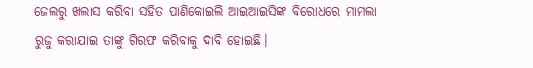ଜେଲରୁ ଖଲାସ କରିବା ସହିତ ପାଣିକୋଇଲି ଆଇଆଇସିଙ୍କ ବିରୋଧରେ ମାମଲା ରୁଜୁ କରାଯାଇ ତାଙ୍କୁ ଗିରଫ କରିବାକୁ ଦାବି ହୋଇଛି।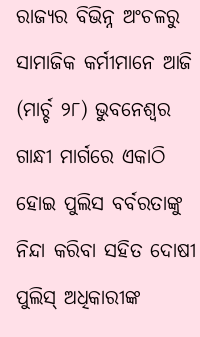ରାଜ୍ୟର ବିଭିନ୍ନ ଅଂଚଳରୁ ସାମାଜିକ କର୍ମୀମାନେ ଆଜି (ମାର୍ଚ୍ଚ ୨୮) ଭୁବନେଶ୍ୱର ଗାନ୍ଧୀ ମାର୍ଗରେ ଏକାଠି ହୋଇ ପୁଲିସ ବର୍ବରତାଙ୍କୁ ନିନ୍ଦା କରିବା ସହିତ ଦୋଷୀ ପୁଲିସ୍ ଅଧିକାରୀଙ୍କ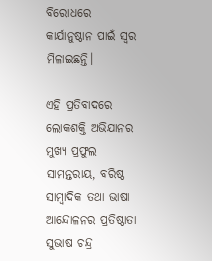ବିରୋଧରେ କାର୍ଯାନୁଷ୍ଠାନ ପାଇଁ ସ୍ୱର ମିଳାଇଛନ୍ତି।

ଏହି ପ୍ରତିବାଦରେ ଲୋକଶକ୍ତି ଅଭିଯାନର ମୁଖ୍ୟ ପ୍ରଫୁଲ ସାମନ୍ତରାୟ, ବରିଷ୍ଠ ସାମ୍ୱାଦିକ ତଥା ଭାଷା ଆନ୍ଦୋଳନର ପ୍ରତିଷ୍ଠାତା ସୁଭାଷ ଚନ୍ଦ୍ର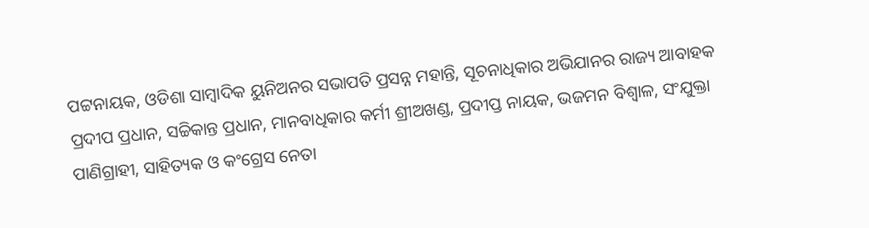ପଟ୍ଟନାୟକ, ଓଡିଶା ସାମ୍ୱାଦିକ ୟୁନିଅନର ସଭାପତି ପ୍ରସନ୍ନ ମହାନ୍ତି, ସୂଚନାଧିକାର ଅଭିଯାନର ରାଜ୍ୟ ଆବାହକ ପ୍ରଦୀପ ପ୍ରଧାନ, ସଚ୍ଚିକାନ୍ତ ପ୍ରଧାନ, ମାନବାଧିକାର କର୍ମୀ ଶ୍ରୀଅଖଣ୍ଡ, ପ୍ରଦୀପ୍ତ ନାୟକ, ଭଜମନ ବିଶ୍ୱାଳ, ସଂଯୁକ୍ତା ପାଣିଗ୍ରାହୀ, ସାହିତ୍ୟକ ଓ କଂଗ୍ରେସ ନେତା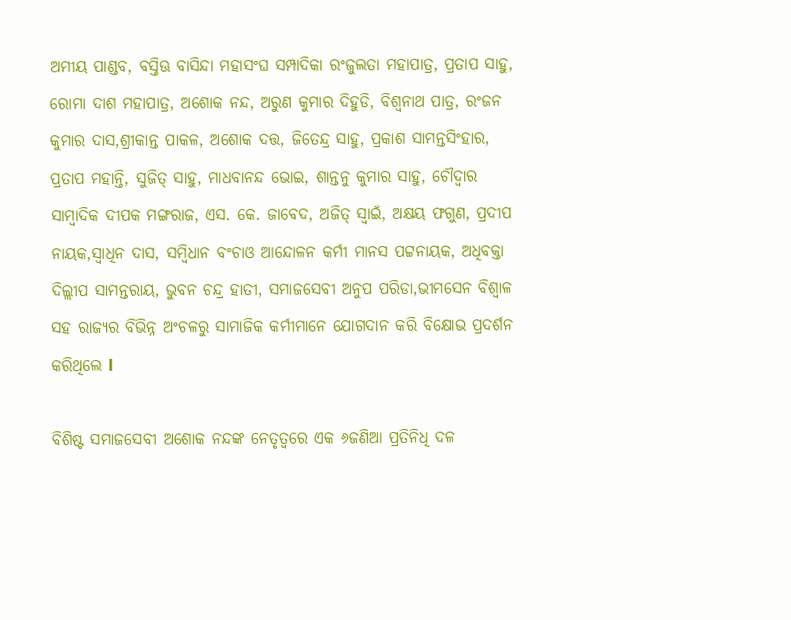ଅମୀୟ ପାଣ୍ଡବ, ବସ୍ତିଊ ବାସିନ୍ଦା ମହାସଂଘ ସମ୍ପାଦିକା ରଂଜୁଲତା ମହାପାତ୍ର, ପ୍ରତାପ ସାହୁ, ରୋମା ଦାଶ ମହାପାତ୍ର, ଅଶୋକ ନନ୍ଦ, ଅରୁଣ କୁମାର ଦିହୁଡି, ବିଶ୍ୱନାଥ ପାତ୍ର, ରଂଜନ କୁମାର ଦାସ,ଶ୍ରୀକାନ୍ତ ପାକଳ, ଅଶୋକ ଦତ୍ତ, ଜିତେନ୍ଦ୍ର ସାହୁ, ପ୍ରକାଶ ସାମନ୍ତସିଂହାର, ପ୍ରତାପ ମହାନ୍ତି, ସୁଜିତ୍ ସାହୁ, ମାଧବାନନ୍ଦ ଭୋଇ, ଶାନ୍ତନୁ କୁମାର ସାହୁ, ଚୌଦ୍ବାର ସାମ୍ବାଦିକ ଦୀପକ ମଙ୍ଗରାଜ, ଏସ. କେ. ଜାବେଦ, ଅଜିତ୍ ସ୍ବାଇଁ, ଅକ୍ଷୟ ଫଗୁଣ, ପ୍ରଦୀପ ନାୟକ,ସ୍ବାଧିନ ଦାସ, ସମ୍ବିଧାନ ବଂଚାଓ ଆନ୍ଦୋଳନ କର୍ମୀ ମାନସ ପଟ୍ଟନାୟକ, ଅଧିବକ୍ତା ଦିଲ୍ଲୀପ ସାମନ୍ତରାୟ, ଭୁବନ ଚନ୍ଦ୍ର ହାତୀ, ସମାଜସେବୀ ଅନୁପ ପରିଡା,ଭୀମସେନ ବିଶ୍ବାଳ ସହ ରାଜ୍ୟର ବିଭିନ୍ନ ଅଂଚଳରୁ ସାମାଜିକ କର୍ମୀମାନେ ଯୋଗଦାନ କରି ବିକ୍ଷୋଭ ପ୍ରଦର୍ଶନ କରିଥିଲେ l

ବିଶିଷ୍ଟ ସମାଜସେବୀ ଅଶୋକ ନନ୍ଦଙ୍କ ନେତୃତ୍ବରେ ଏକ ୬ଜଣିଆ ପ୍ରତିନିଧି ଦଳ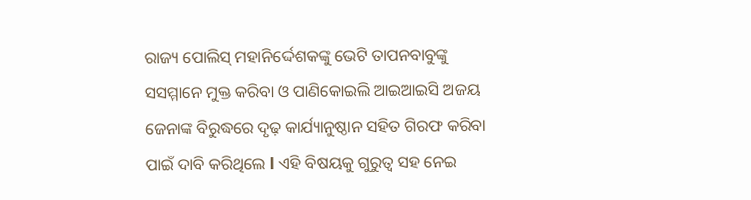ରାଜ୍ୟ ପୋଲିସ୍ ମହାନିର୍ଦ୍ଦେଶକଙ୍କୁ ଭେଟି ତାପନବାବୁଙ୍କୁ ସସମ୍ମାନେ ମୁକ୍ତ କରିବା ଓ ପାଣିକୋଇଲି ଆଇଆଇସି ଅଜୟ ଜେନାଙ୍କ ବିରୁଦ୍ଧରେ ଦୃଢ଼ କାର୍ଯ୍ୟାନୁଷ୍ଠାନ ସହିତ ଗିରଫ କରିବା ପାଇଁ ଦାବି କରିଥିଲେ l ଏହି ବିଷୟକୁ ଗୁରୁତ୍ବ ସହ ନେଇ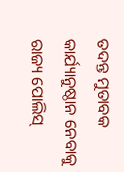ତଦନ୍ତ ମୁତାବକ କାର୍ଯ୍ୟାନୁଷ୍ଠାନ ନେବାକୁ ରାଜ୍ୟ ପୋଲିସ୍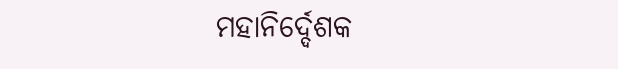ମହାନିର୍ଦ୍ଦେଶକ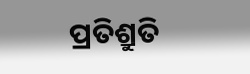ପ୍ରତିଶ୍ରୁତି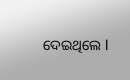ଦେଇଥିଲେ l